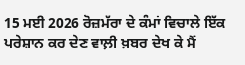15 ਮਈ 2026 ਰੋਜ਼ਮੱਰਾ ਦੇ ਕੰਮਾਂ ਵਿਚਾਲੇ ਇੱਕ ਪਰੇਸ਼ਾਨ ਕਰ ਦੇਣ ਵਾਲ਼ੀ ਖ਼ਬਰ ਦੇਖ ਕੇ ਮੈਂ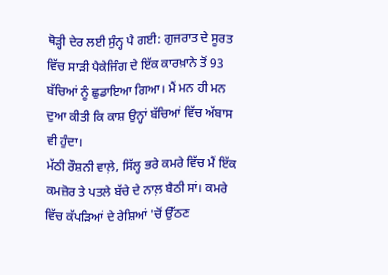ਥੋੜ੍ਹੀ ਦੇਰ ਲਈ ਸੁੰਨ੍ਹ ਪੈ ਗਈ: ਗੁਜਰਾਤ ਦੇ ਸੂਰਤ ਵਿੱਚ ਸਾੜੀ ਪੈਕੇਜਿੰਗ ਦੇ ਇੱਕ ਕਾਰਖ਼ਾਨੇ ਤੋਂ 93 ਬੱਚਿਆਂ ਨੂੰ ਛੁਡਾਇਆ ਗਿਆ। ਮੈਂ ਮਨ ਹੀ ਮਨ ਦੁਆ ਕੀਤੀ ਕਿ ਕਾਸ਼ ਉਨ੍ਹਾਂ ਬੱਚਿਆਂ ਵਿੱਚ ਅੱਬਾਸ ਵੀ ਹੁੰਦਾ।
ਮੱਠੀ ਰੌਸ਼ਨੀ ਵਾਲ਼ੇ, ਸਿੱਲ੍ਹ ਭਰੇ ਕਮਰੇ ਵਿੱਚ ਮੈਂ ਇੱਕ ਕਮਜ਼ੋਰ ਤੇ ਪਤਲੇ ਬੱਚੇ ਦੇ ਨਾਲ਼ ਬੈਠੀ ਸਾਂ। ਕਮਰੇ ਵਿੱਚ ਕੱਪੜਿਆਂ ਦੇ ਰੇਸ਼ਿਆਂ 'ਚੋਂ ਉੱਠਣ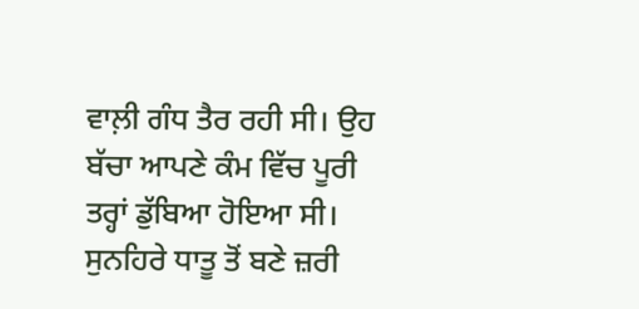ਵਾਲ਼ੀ ਗੰਧ ਤੈਰ ਰਹੀ ਸੀ। ਉਹ ਬੱਚਾ ਆਪਣੇ ਕੰਮ ਵਿੱਚ ਪੂਰੀ ਤਰ੍ਹਾਂ ਡੁੱਬਿਆ ਹੋਇਆ ਸੀ। ਸੁਨਹਿਰੇ ਧਾਤੂ ਤੋਂ ਬਣੇ ਜ਼ਰੀ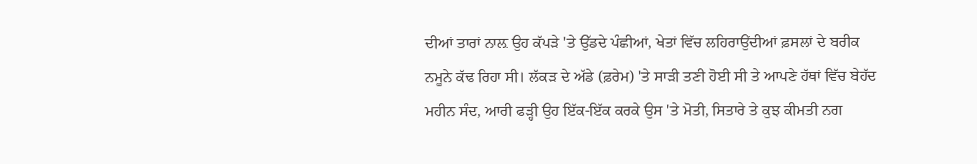ਦੀਆਂ ਤਾਰਾਂ ਨਾਲ਼ ਉਹ ਕੱਪੜੇ 'ਤੇ ਉੱਡਦੇ ਪੰਛੀਆਂ, ਖੇਤਾਂ ਵਿੱਚ ਲਹਿਰਾਉਂਦੀਆਂ ਫ਼ਸਲਾਂ ਦੇ ਬਰੀਕ ਨਮੂਨੇ ਕੱਢ ਰਿਹਾ ਸੀ। ਲੱਕੜ ਦੇ ਅੱਡੇ (ਫ਼ਰੇਮ) 'ਤੇ ਸਾੜੀ ਤਣੀ ਹੋਈ ਸੀ ਤੇ ਆਪਣੇ ਹੱਥਾਂ ਵਿੱਚ ਬੇਹੱਦ ਮਹੀਨ ਸੰਦ, ਆਰੀ ਫੜ੍ਹੀ ਉਹ ਇੱਕ-ਇੱਕ ਕਰਕੇ ਉਸ 'ਤੇ ਮੋਤੀ, ਸਿਤਾਰੇ ਤੇ ਕੁਝ ਕੀਮਤੀ ਨਗ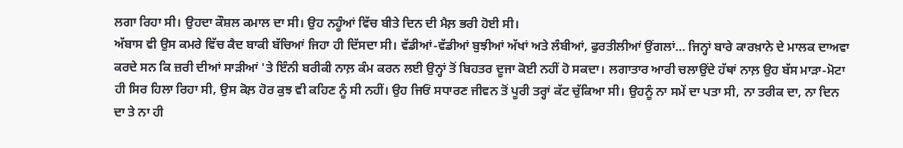ਲਗਾ ਰਿਹਾ ਸੀ। ਉਹਦਾ ਕੌਸ਼ਲ ਕਮਾਲ ਦਾ ਸੀ। ਉਹ ਨਹੂੰਆਂ ਵਿੱਚ ਬੀਤੇ ਦਿਨ ਦੀ ਮੈਲ਼ ਭਰੀ ਹੋਈ ਸੀ।
ਅੱਬਾਸ ਵੀ ਉਸ ਕਮਰੇ ਵਿੱਚ ਕੈਦ ਬਾਕੀ ਬੱਚਿਆਂ ਜਿਹਾ ਹੀ ਦਿੱਸਦਾ ਸੀ। ਵੱਡੀਆਂ-ਵੱਡੀਆਂ ਬੁਝੀਆਂ ਅੱਖਾਂ ਅਤੇ ਲੰਬੀਆਂ, ਫੁਰਤੀਲੀਆਂ ਉਂਗਲਾਂ… ਜਿਨ੍ਹਾਂ ਬਾਰੇ ਕਾਰਖ਼ਾਨੇ ਦੇ ਮਾਲਕ ਦਾਅਵਾ ਕਰਦੇ ਸਨ ਕਿ ਜ਼ਰੀ ਦੀਆਂ ਸਾੜੀਆਂ 'ਤੇ ਇੰਨੀ ਬਰੀਕੀ ਨਾਲ਼ ਕੰਮ ਕਰਨ ਲਈ ਉਨ੍ਹਾਂ ਤੋਂ ਬਿਹਤਰ ਦੂਜਾ ਕੋਈ ਨਹੀਂ ਹੋ ਸਕਦਾ। ਲਗਾਤਾਰ ਆਰੀ ਚਲਾਉਂਦੇ ਹੱਥਾਂ ਨਾਲ਼ ਉਹ ਬੱਸ ਮਾੜਾ-ਮੋਟਾ ਹੀ ਸਿਰ ਹਿਲਾ ਰਿਹਾ ਸੀ, ਉਸ ਕੋਲ਼ ਹੋਰ ਕੁਝ ਵੀ ਕਹਿਣ ਨੂੰ ਸੀ ਨਹੀਂ। ਉਹ ਜਿਓਂ ਸਧਾਰਣ ਜੀਵਨ ਤੋਂ ਪੂਰੀ ਤਰ੍ਹਾਂ ਕੱਟ ਚੁੱਕਿਆ ਸੀ। ਉਹਨੂੰ ਨਾ ਸਮੇਂ ਦਾ ਪਤਾ ਸੀ, ਨਾ ਤਰੀਕ ਦਾ, ਨਾ ਦਿਨ ਦਾ ਤੇ ਨਾ ਹੀ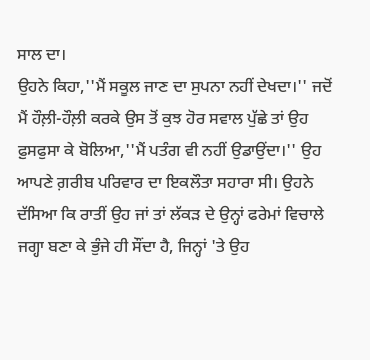ਸਾਲ ਦਾ।
ਉਹਨੇ ਕਿਹਾ,''ਮੈਂ ਸਕੂਲ ਜਾਣ ਦਾ ਸੁਪਨਾ ਨਹੀਂ ਦੇਖਦਾ।'' ਜਦੋਂ ਮੈਂ ਹੌਲ਼ੀ-ਹੌਲ਼ੀ ਕਰਕੇ ਉਸ ਤੋਂ ਕੁਝ ਹੋਰ ਸਵਾਲ ਪੁੱਛੇ ਤਾਂ ਉਹ ਫ਼ੁਸਫੁਸਾ ਕੇ ਬੋਲਿਆ,''ਮੈਂ ਪਤੰਗ ਵੀ ਨਹੀਂ ਉਡਾਉਂਦਾ।'' ਉਹ ਆਪਣੇ ਗ਼ਰੀਬ ਪਰਿਵਾਰ ਦਾ ਇਕਲੌਤਾ ਸਹਾਰਾ ਸੀ। ਉਹਨੇ ਦੱਸਿਆ ਕਿ ਰਾਤੀਂ ਉਹ ਜਾਂ ਤਾਂ ਲੱਕੜ ਦੇ ਉਨ੍ਹਾਂ ਫਰੇਮਾਂ ਵਿਚਾਲੇ ਜਗ੍ਹਾ ਬਣਾ ਕੇ ਭੁੰਜੇ ਹੀ ਸੌਂਦਾ ਹੈ, ਜਿਨ੍ਹਾਂ 'ਤੇ ਉਹ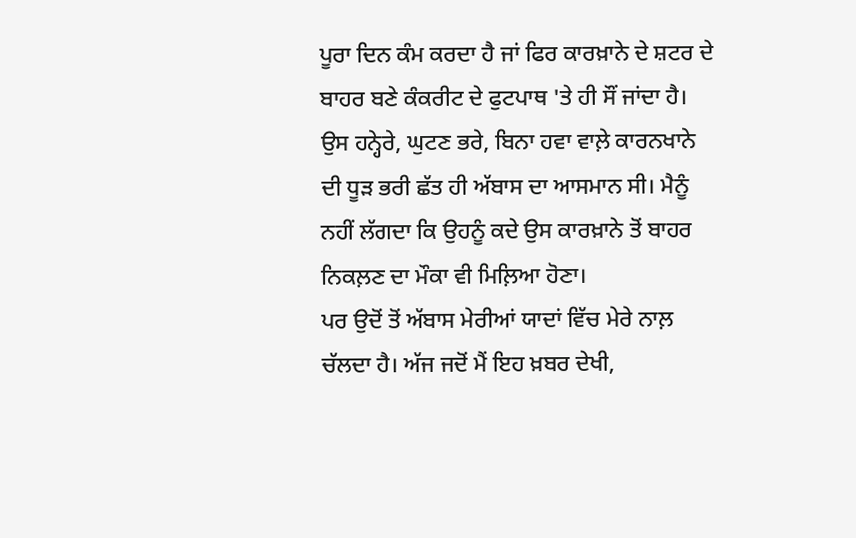ਪੂਰਾ ਦਿਨ ਕੰਮ ਕਰਦਾ ਹੈ ਜਾਂ ਫਿਰ ਕਾਰਖ਼ਾਨੇ ਦੇ ਸ਼ਟਰ ਦੇ ਬਾਹਰ ਬਣੇ ਕੰਕਰੀਟ ਦੇ ਫੁਟਪਾਥ 'ਤੇ ਹੀ ਸੌਂ ਜਾਂਦਾ ਹੈ। ਉਸ ਹਨ੍ਹੇਰੇ, ਘੁਟਣ ਭਰੇ, ਬਿਨਾ ਹਵਾ ਵਾਲ਼ੇ ਕਾਰਨਖਾਨੇ ਦੀ ਧੂੜ ਭਰੀ ਛੱਤ ਹੀ ਅੱਬਾਸ ਦਾ ਆਸਮਾਨ ਸੀ। ਮੈਨੂੰ ਨਹੀਂ ਲੱਗਦਾ ਕਿ ਉਹਨੂੰ ਕਦੇ ਉਸ ਕਾਰਖ਼ਾਨੇ ਤੋਂ ਬਾਹਰ ਨਿਕਲ਼ਣ ਦਾ ਮੌਕਾ ਵੀ ਮਿਲ਼ਿਆ ਹੋਣਾ।
ਪਰ ਉਦੋਂ ਤੋਂ ਅੱਬਾਸ ਮੇਰੀਆਂ ਯਾਦਾਂ ਵਿੱਚ ਮੇਰੇ ਨਾਲ਼ ਚੱਲਦਾ ਹੈ। ਅੱਜ ਜਦੋਂ ਮੈਂ ਇਹ ਖ਼ਬਰ ਦੇਖੀ,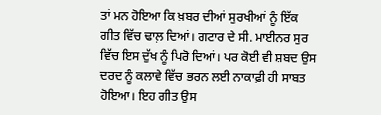ਤਾਂ ਮਨ ਹੋਇਆ ਕਿ ਖ਼ਬਰ ਦੀਆਂ ਸੁਰਖੀਆਂ ਨੂੰ ਇੱਕ ਗੀਤ ਵਿੱਚ ਢਾਲ਼ ਦਿਆਂ। ਗਟਾਰ ਦੇ ਸੀ. ਮਾਈਨਰ ਸੁਰ ਵਿੱਚ ਇਸ ਦੁੱਖ ਨੂੰ ਪਿਰੋ ਦਿਆਂ। ਪਰ ਕੋਈ ਵੀ ਸ਼ਬਦ ਉਸ ਦਰਦ ਨੂੰ ਕਲਾਵੇ ਵਿੱਚ ਭਰਨ ਲਈ ਨਾਕਾਫ਼ੀ ਹੀ ਸਾਬਤ ਹੋਇਆ। ਇਹ ਗੀਤ ਉਸ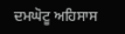ਦਮਘੋਟੂ ਅਹਿਸਾਸ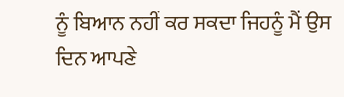ਨੂੰ ਬਿਆਨ ਨਹੀਂ ਕਰ ਸਕਦਾ ਜਿਹਨੂੰ ਮੈਂ ਉਸ ਦਿਨ ਆਪਣੇ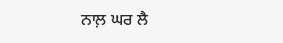ਨਾਲ਼ ਘਰ ਲੈ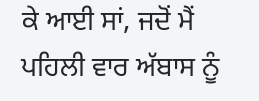ਕੇ ਆਈ ਸਾਂ, ਜਦੋਂ ਮੈਂ ਪਹਿਲੀ ਵਾਰ ਅੱਬਾਸ ਨੂੰ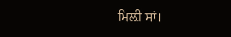ਮਿਲ਼ੀ ਸਾਂ।